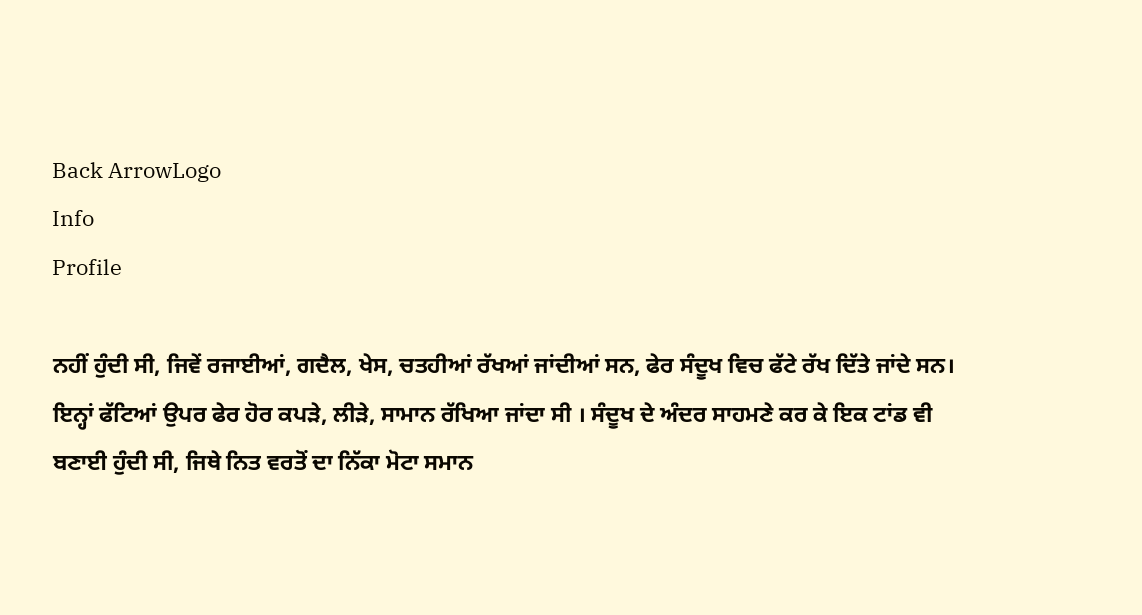Back ArrowLogo
Info
Profile

ਨਹੀਂ ਹੁੰਦੀ ਸੀ, ਜਿਵੇਂ ਰਜਾਈਆਂ, ਗਦੈਲ, ਖੇਸ, ਚਤਹੀਆਂ ਰੱਖਆਂ ਜਾਂਦੀਆਂ ਸਨ, ਫੇਰ ਸੰਦੂਖ ਵਿਚ ਫੱਟੇ ਰੱਖ ਦਿੱਤੇ ਜਾਂਦੇ ਸਨ। ਇਨ੍ਹਾਂ ਫੱਟਿਆਂ ਉਪਰ ਫੇਰ ਹੋਰ ਕਪੜੇ, ਲੀੜੇ, ਸਾਮਾਨ ਰੱਖਿਆ ਜਾਂਦਾ ਸੀ । ਸੰਦੂਖ ਦੇ ਅੰਦਰ ਸਾਹਮਣੇ ਕਰ ਕੇ ਇਕ ਟਾਂਡ ਵੀ ਬਣਾਈ ਹੁੰਦੀ ਸੀ, ਜਿਥੇ ਨਿਤ ਵਰਤੋਂ ਦਾ ਨਿੱਕਾ ਮੋਟਾ ਸਮਾਨ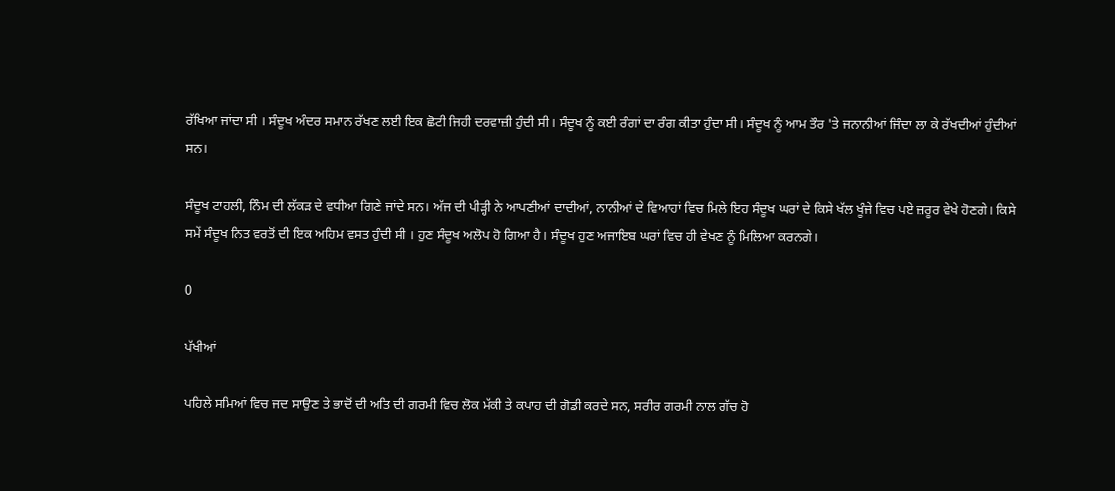ਰੱਖਿਆ ਜਾਂਦਾ ਸੀ । ਸੰਦੂਖ ਅੰਦਰ ਸਮਾਨ ਰੱਖਣ ਲਈ ਇਕ ਛੋਟੀ ਜਿਹੀ ਦਰਵਾਜ਼ੀ ਹੁੰਦੀ ਸੀ। ਸੰਦੂਖ ਨੂੰ ਕਈ ਰੰਗਾਂ ਦਾ ਰੰਗ ਕੀਤਾ ਹੁੰਦਾ ਸੀ। ਸੰਦੂਖ ਨੂੰ ਆਮ ਤੌਰ 'ਤੇ ਜਨਾਨੀਆਂ ਜਿੰਦਾ ਲਾ ਕੇ ਰੱਖਦੀਆਂ ਹੁੰਦੀਆਂ ਸਨ।

ਸੰਦੂਖ ਟਾਹਲੀ, ਨਿੰਮ ਦੀ ਲੱਕੜ ਦੇ ਵਧੀਆ ਗਿਣੇ ਜਾਂਦੇ ਸਨ। ਅੱਜ ਦੀ ਪੀੜ੍ਹੀ ਨੇ ਆਪਣੀਆਂ ਦਾਦੀਆਂ, ਨਾਨੀਆਂ ਦੇ ਵਿਆਹਾਂ ਵਿਚ ਮਿਲੇ ਇਹ ਸੰਦੂਖ ਘਰਾਂ ਦੇ ਕਿਸੇ ਖੱਲ ਖੂੰਜੇ ਵਿਚ ਪਏ ਜ਼ਰੂਰ ਵੇਖੇ ਹੋਣਗੇ। ਕਿਸੇ ਸਮੇਂ ਸੰਦੂਖ ਨਿਤ ਵਰਤੋਂ ਦੀ ਇਕ ਅਹਿਮ ਵਸਤ ਹੁੰਦੀ ਸੀ । ਹੁਣ ਸੰਦੂਖ ਅਲੋਪ ਹੋ ਗਿਆ ਹੈ। ਸੰਦੂਖ ਹੁਣ ਅਜਾਇਬ ਘਰਾਂ ਵਿਚ ਹੀ ਵੇਖਣ ਨੂੰ ਮਿਲਿਆ ਕਰਨਗੇ।

0

ਪੱਖੀਆਂ

ਪਹਿਲੇ ਸਮਿਆਂ ਵਿਚ ਜਦ ਸਾਉਣ ਤੇ ਭਾਦੋਂ ਦੀ ਅਤਿ ਦੀ ਗਰਮੀ ਵਿਚ ਲੋਕ ਮੱਕੀ ਤੇ ਕਪਾਹ ਦੀ ਗੋਡੀ ਕਰਦੇ ਸਨ, ਸਰੀਰ ਗਰਮੀ ਨਾਲ ਗੱਚ ਹੋ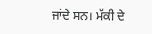ਜਾਂਦੇ ਸਨ। ਮੱਕੀ ਦੇ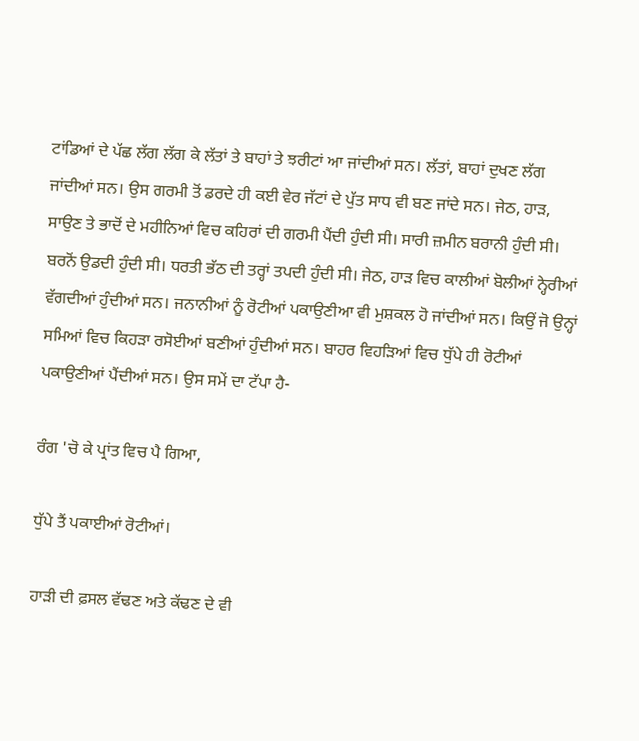ਟਾਂਡਿਆਂ ਦੇ ਪੱਛ ਲੱਗ ਲੱਗ ਕੇ ਲੱਤਾਂ ਤੇ ਬਾਹਾਂ ਤੇ ਝਰੀਟਾਂ ਆ ਜਾਂਦੀਆਂ ਸਨ। ਲੱਤਾਂ, ਬਾਹਾਂ ਦੁਖਣ ਲੱਗ ਜਾਂਦੀਆਂ ਸਨ। ਉਸ ਗਰਮੀ ਤੋਂ ਡਰਦੇ ਹੀ ਕਈ ਵੇਰ ਜੱਟਾਂ ਦੇ ਪੁੱਤ ਸਾਧ ਵੀ ਬਣ ਜਾਂਦੇ ਸਨ। ਜੇਠ, ਹਾੜ, ਸਾਉਣ ਤੇ ਭਾਦੋਂ ਦੇ ਮਹੀਨਿਆਂ ਵਿਚ ਕਹਿਰਾਂ ਦੀ ਗਰਮੀ ਪੈਂਦੀ ਹੁੰਦੀ ਸੀ। ਸਾਰੀ ਜ਼ਮੀਨ ਬਰਾਨੀ ਹੁੰਦੀ ਸੀ। ਬਰਨੋਂ ਉਡਦੀ ਹੁੰਦੀ ਸੀ। ਧਰਤੀ ਭੱਠ ਦੀ ਤਰ੍ਹਾਂ ਤਪਦੀ ਹੁੰਦੀ ਸੀ। ਜੇਠ, ਹਾੜ ਵਿਚ ਕਾਲੀਆਂ ਬੋਲੀਆਂ ਨ੍ਹੇਰੀਆਂ ਵੱਗਦੀਆਂ ਹੁੰਦੀਆਂ ਸਨ। ਜਨਾਨੀਆਂ ਨੂੰ ਰੋਟੀਆਂ ਪਕਾਉਣੀਆ ਵੀ ਮੁਸ਼ਕਲ ਹੋ ਜਾਂਦੀਆਂ ਸਨ। ਕਿਉਂ ਜੋ ਉਨ੍ਹਾਂ ਸਮਿਆਂ ਵਿਚ ਕਿਹੜਾ ਰਸੋਈਆਂ ਬਣੀਆਂ ਹੁੰਦੀਆਂ ਸਨ। ਬਾਹਰ ਵਿਹੜਿਆਂ ਵਿਚ ਧੁੱਪੇ ਹੀ ਰੋਟੀਆਂ ਪਕਾਉਣੀਆਂ ਪੈਂਦੀਆਂ ਸਨ। ਉਸ ਸਮੇਂ ਦਾ ਟੱਪਾ ਹੈ-

ਰੰਗ 'ਚੋ ਕੇ ਪ੍ਰਾਂਤ ਵਿਚ ਪੈ ਗਿਆ,

ਧੁੱਪੇ ਤੈਂ ਪਕਾਈਆਂ ਰੋਟੀਆਂ।

ਹਾੜੀ ਦੀ ਫ਼ਸਲ ਵੱਢਣ ਅਤੇ ਕੱਢਣ ਦੇ ਵੀ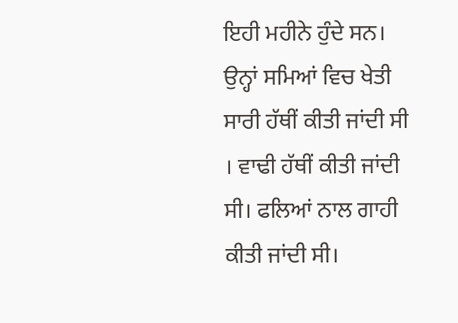ਇਹੀ ਮਹੀਨੇ ਹੁੰਦੇ ਸਨ। ਉਨ੍ਹਾਂ ਸਮਿਆਂ ਵਿਚ ਖੇਤੀ ਸਾਰੀ ਹੱਥੀਂ ਕੀਤੀ ਜਾਂਦੀ ਸੀ । ਵਾਢੀ ਹੱਥੀਂ ਕੀਤੀ ਜਾਂਦੀ ਸੀ। ਫਲਿਆਂ ਨਾਲ ਗਾਹੀ ਕੀਤੀ ਜਾਂਦੀ ਸੀ।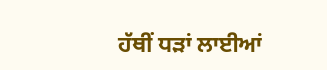ਹੱਥੀਂ ਧੜਾਂ ਲਾਈਆਂ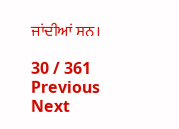ਜਾਂਦੀਆਂ ਸਨ।

30 / 361
Previous
Next